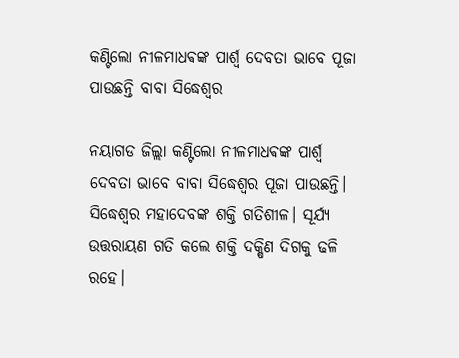କଣ୍ଟିଲୋ ନୀଳମାଧଵଙ୍କ ପାର୍ଶ୍ଵ ଦେବତା ଭାବେ ପୂଜା ପାଉଛନ୍ତି ବାବା ସିଦ୍ଧେଶ୍ବର

ନୟାଗଡ ଜିଲ୍ଲା କଣ୍ଟିଲୋ ନୀଳମାଧଵଙ୍କ ପାର୍ଶ୍ଵ ଦେବତା ଭାବେ ବାବା ସିଦ୍ଧେଶ୍ବର ପୂଜା ପାଉଛନ୍ତି। ସିଦ୍ଧେଶ୍ୱର ମହାଦେବଙ୍କ ଶକ୍ତି ଗତିଶୀଳ। ସୂର୍ଯ୍ୟ ଉତ୍ତରାୟଣ ଗତି କଲେ ଶକ୍ତି ଦକ୍ଷିଣ ଦିଗକୁ ଢଳି ରହେ।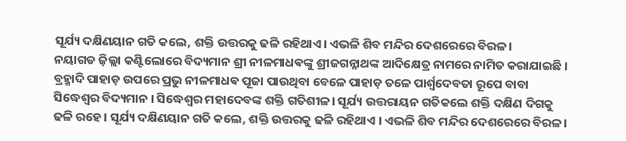ସୂର୍ଯ୍ୟ ଦକ୍ଷିଣୟାନ ଗତି କଲେ, ଶକ୍ତି ଉତ୍ତରକୁ ଢଳି ରହିଥାଏ। ଏଭଳି ଶିବ ମନ୍ଦିର ଦେଶରେରେ ବିରଳ।
ନୟାଗଡ ଜ଼ିଲ୍ଲା କଣ୍ଟିଲୋରେ ବିଦ୍ୟମାନ ଶ୍ରୀ ନୀଳମାଧଵଙ୍କୁ ଶ୍ରୀଜଗନ୍ନାଥଙ୍କ ଆଦିକ୍ଷେତ୍ର ନାମରେ ନାମିତ କରାଯାଇଛି । ବ୍ରହ୍ମାଦି ପାହାଡ଼ ଉପରେ ପ୍ରଭୁ ନୀଳମାଧଵ ପୂଜା ପାଉଥିବା ବେଳେ ପାହାଡ଼ ତଳେ ପାର୍ଶ୍ଵଦେବତା ରୂପେ ବାବା ସିଦ୍ଧେଶ୍ବର ବିଦ୍ୟମାନ । ସିଦ୍ଧେଶ୍ୱର ମହାଦେବଙ୍କ ଶକ୍ତି ଗତିଶୀଳ। ସୂର୍ଯ୍ୟ ଉତ୍ତରାୟନ ଗତିକଲେ ଶକ୍ତି ଦକ୍ଷିଣ ଦିଗକୁ ଢଳି ରହେ । ସୂର୍ଯ୍ୟ ଦକ୍ଷିଣୟାନ ଗତି କଲେ, ଶକ୍ତି ଉତ୍ତରକୁ ଢଳି ରହିଥାଏ । ଏଭଳି ଶିବ ମନ୍ଦିର ଦେଶରେରେ ବିରଳ।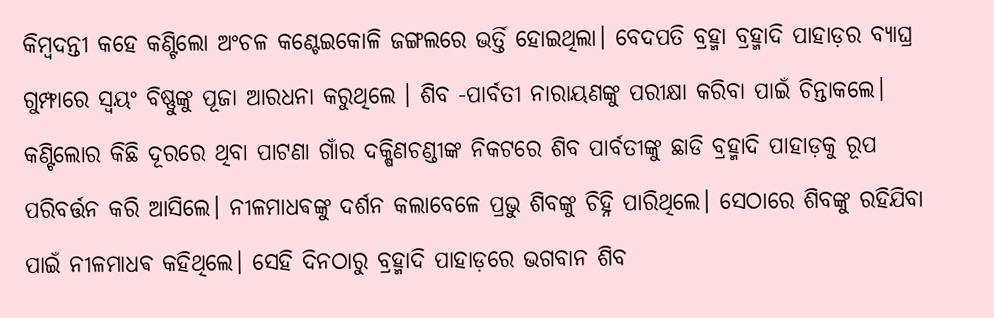କିମ୍ବଦନ୍ତୀ କହେ କଣ୍ଟିଲୋ ଅଂଚଳ କଣ୍ଟେଇକୋଳି ଜଙ୍ଗଲରେ ଭର୍ତ୍ତି ହୋଇଥିଲା। ବେଦପତି ବ୍ରହ୍ମା ବ୍ରହ୍ମାଦି ପାହାଡ଼ର ବ୍ୟାଘ୍ର ଗୁମ୍ଫାରେ ସ୍ବୟଂ ବିଷ୍ଣୁଙ୍କୁ ପୂଜା ଆରଧନା କରୁଥିଲେ । ଶିବ -ପାର୍ବତୀ ନାରାୟଣଙ୍କୁ ପରୀକ୍ଷା କରିବା ପାଇଁ ଚିନ୍ତାକଲେ। କଣ୍ଟିଲୋର କିଛି ଦୂରରେ ଥିବା ପାଟଣା ଗାଁର ଦକ୍ଷିଣଚଣ୍ଡୀଙ୍କ ନିକଟରେ ଶିବ ପାର୍ବତୀଙ୍କୁ ଛାଡି ବ୍ରହ୍ମାଦି ପାହାଡ଼କୁ ରୂପ ପରିବର୍ତ୍ତନ କରି ଆସିଲେ। ନୀଳମାଧଵଙ୍କୁ ଦର୍ଶନ କଲାବେଳେ ପ୍ରଭୁ ଶିବଙ୍କୁ ଚିହ୍ନି ପାରିଥିଲେ। ସେଠାରେ ଶିବଙ୍କୁ ରହିଯିବା ପାଇଁ ନୀଳମାଧଵ କହିଥିଲେ। ସେହି ଦିନଠାରୁ ବ୍ରହ୍ମାଦି ପାହାଡ଼ରେ ଭଗବାନ ଶିବ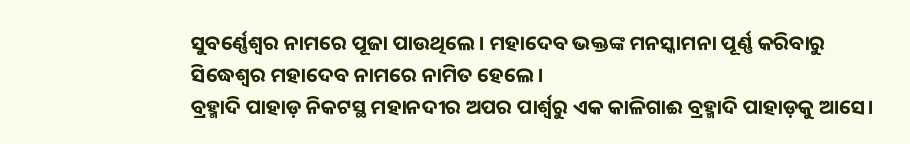ସୁବର୍ଣ୍ଣେଶ୍ବର ନାମରେ ପୂଜା ପାଉଥିଲେ। ମହାଦେବ ଭକ୍ତଙ୍କ ମନସ୍କାମନା ପୂର୍ଣ୍ଣ କରିବାରୁ ସିଦ୍ଧେଶ୍ବର ମହାଦେବ ନାମରେ ନାମିତ ହେଲେ।
ବ୍ରହ୍ମାଦି ପାହାଡ଼ ନିକଟସ୍ଥ ମହାନଦୀର ଅପର ପାର୍ଶ୍ୱରୁ ଏକ କାଳିଗାଈ ବ୍ରହ୍ମାଦି ପାହାଡ଼କୁ ଆସେ।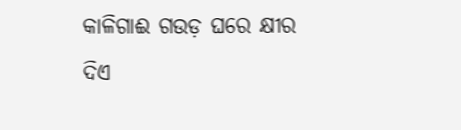କାଳିଗାଈ ଗଉଡ଼ ଘରେ କ୍ଷୀର ଦିଏ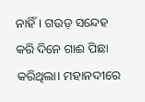ନାହିଁ। ଗଉଡ଼ ସନ୍ଦେହ କରି ଦିନେ ଗାଈ ପିଛା କରିଥିଲା। ମହାନଦୀରେ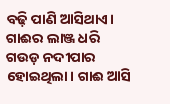ବଢ଼ି ପାଣି ଆସିଥାଏ। ଗାଈର ଲାଞ୍ଜ ଧରି ଗଉଡ଼ ନଦୀପାର ହୋଇଥିଲା। ଗାଈ ଆସି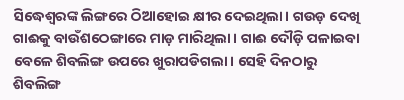ସିଦ୍ଧେଶ୍ୱରଙ୍କ ଲିଙ୍ଗରେ ଠିଆହୋଇ କ୍ଷୀର ଦେଇଥିଲା। ଗଉଡ଼ ଦେଖି ଗାଈକୁ ବାଉଁଶଠେଙ୍ଗାରେ ମାଡ଼ ମାରିଥିଲା। ଗାଈ ଦୌଡ଼ି ପଳାଇବା ବେଳେ ଶିବଲିଙ୍ଗ ଉପରେ ଖୁରାପଡିଗଲା। ସେହି ଦିନଠାରୁ ଶିବଲିଙ୍ଗ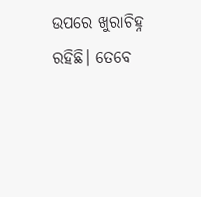ଉପରେ ଖୁରାଚିହ୍ନ ରହିଛି। ତେବେ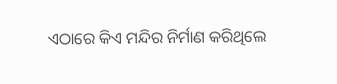ଏଠାରେ କିଏ ମନ୍ଦିର ନିର୍ମାଣ କରିଥିଲେ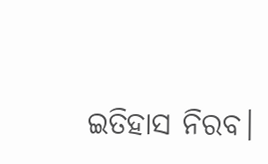ଇତିହାସ ନିରବ।